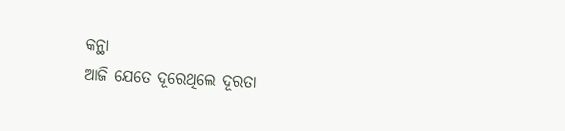କନ୍ଥା
ଆଜି ଯେତେ ଦୂରେଥିଲେ ଦୂରତା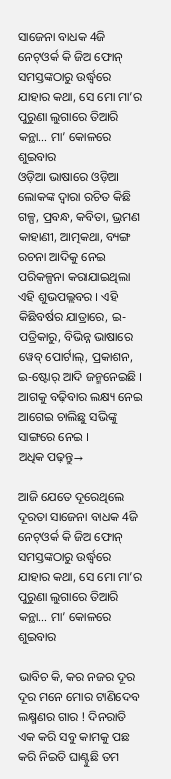ସାଜେନା ବାଧକ 4ଜି ନେଟ୍ଓର୍କ କି ଜିଅ ଫୋନ୍ ସମସ୍ତଙ୍କଠାରୁ ଉର୍ଦ୍ଧ୍ୱରେ ଯାହାର କଥା, ସେ ମୋ ମା’ର ପୁରୁଣା ଲୁଗାରେ ତିଆରି କନ୍ଥା… ମା’ କୋଳରେ ଶୁଇବାର
ଓଡ଼ିଆ ଭାଷାରେ ଓଡ଼ିଆ ଲୋକଙ୍କ ଦ୍ୱାରା ରଚିତ କିଛି ଗଳ୍ପ, ପ୍ରବନ୍ଧ, କବିତା, ଭ୍ରମଣ କାହାଣୀ, ଆତ୍ମକଥା, ବ୍ୟଙ୍ଗ ରଚନା ଆଦିକୁ ନେଇ ପରିକଳ୍ପନା କରାଯାଇଥିଲା ଏହି ଶୁଭପଲ୍ଲବର । ଏହି କିଛିବର୍ଷର ଯାତ୍ରାରେ, ଇ-ପତ୍ରିକାରୁ, ବିଭିନ୍ନ ଭାଷାରେ ୱେବ୍ ପୋର୍ଟାଲ୍, ପ୍ରକାଶନ, ଇ-ଷ୍ଟୋର୍ ଆଦି ଜନ୍ମନେଇଛି । ଆଗକୁ ବଢ଼ିବାର ଲକ୍ଷ୍ୟ ନେଇ ଆଗେଇ ଚାଲିଛୁ ସଭିଙ୍କୁ ସାଙ୍ଗରେ ନେଇ ।
ଅଧିକ ପଢ଼ନ୍ତୁ→

ଆଜି ଯେତେ ଦୂରେଥିଲେ ଦୂରତା ସାଜେନା ବାଧକ 4ଜି ନେଟ୍ଓର୍କ କି ଜିଅ ଫୋନ୍ ସମସ୍ତଙ୍କଠାରୁ ଉର୍ଦ୍ଧ୍ୱରେ ଯାହାର କଥା, ସେ ମୋ ମା’ର ପୁରୁଣା ଲୁଗାରେ ତିଆରି କନ୍ଥା… ମା’ କୋଳରେ ଶୁଇବାର

ଭାବିଚ କି, କର ନଜର ଦୂର ଦୂର ମନେ ମୋର ଟାଣିଦେବ ଲକ୍ଷ୍ମଣର ଗାର ! ଦିନରାତି ଏକ କରି ସବୁ କାମକୁ ପଛ କରି ନିଇତି ଘାଣ୍ଟୁଛି ତମ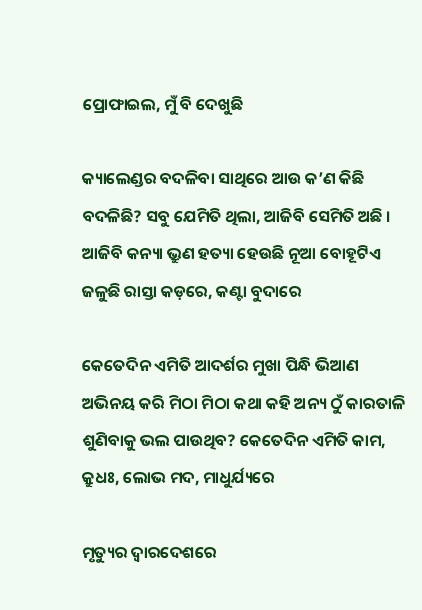ପ୍ରୋଫାଇଲ, ମୁଁ ବି ଦେଖୁଛି

କ୍ୟାଲେଣ୍ଡର ବଦଳିବା ସାଥିରେ ଆଉ କ’ଣ କିଛି ବଦଳିଛି? ସବୁ ଯେମିତି ଥିଲା, ଆଜିବି ସେମିତି ଅଛି । ଆଜିବି କନ୍ୟା ଭ୍ରୁଣ ହତ୍ୟା ହେଉଛି ନୂଆ ବୋହୂଟିଏ ଜଳୁଛି ରାସ୍ତା କଡ଼ରେ, କଣ୍ଟା ବୁଦାରେ

କେତେଦିନ ଏମିତି ଆଦର୍ଶର ମୁଖା ପିନ୍ଧି ଭିଆଣ ଅଭିନୟ କରି ମିଠା ମିଠା କଥା କହି ଅନ୍ୟ ଠୁଁ କାରତାଳି ଶୁଣିବାକୁ ଭଲ ପାଉଥିବ? କେତେଦିନ ଏମିତି କାମ, କ୍ରୁଧଃ, ଲୋଭ ମଦ, ମାଧୁର୍ଯ୍ୟରେ

ମୃତ୍ୟୁର ଦ୍ୱାରଦେଶରେ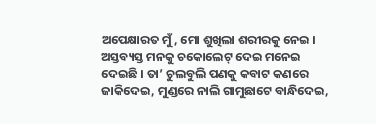ଅପେକ୍ଷାରତ ମୁଁ, ମୋ ଶୁଖିଲା ଶରୀରକୁ ନେଇ । ଅସ୍ତବ୍ୟସ୍ତ ମନକୁ ଚକୋଲେଟ୍ ଦେଇ ମନେଇ ଦେଇଛି । ତା’ ଚୁଲବୁଲି ପଣକୁ କବାଟ କଣରେ ଜାକିଦେଇ, ମୁଣ୍ଡରେ ନାଲି ଗାମୁଛାଟେ ବାନ୍ଧିଦେଇ,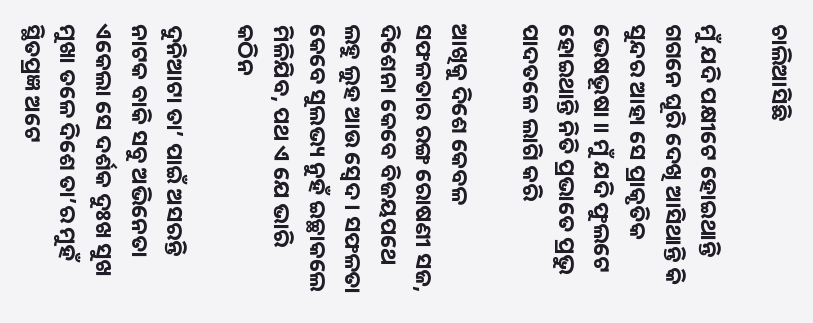ଚାଲିଆସିଛି

ମୁଁ ଯଦି ପକ୍ଷୀଟେ ହୋଇଥାନ୍ତି ଗଗନେ ଘୂରି ଦେଖି ଆସିଥାନ୍ତି କି ସୁନ୍ଦର ଆହା ସେ ପ୍ରାକୃତିକ ଭେଷଭୂଷା ॥ ମୁଁ ଯଦି ଫୁଲଟେ ହୋଇଥାନ୍ତି ନିତି ପ୍ରଭାତେ ପ୍ରଭୁ ପାଦତଳେ ଲାଗି କରି

ଆଖିକୁ ଦିଶେ କେବଳ ସଫଳତାର ରଙ୍ଗ ରୋଷଣୀ ସଜ, ଦିଶେନା କେବେ ବିଜୟପଥେ ଲହୁ ଲୁହ ଆଉ ସ୍ୱେଦ । ସଫଳତା କେବେ ସୁଲଭ୍ୟ ନୁହଁ ଇଚ୍ଛାକଲେ ମିଳିଯିବ, ପଥ ଏ ଯେ ଭାରି କଠିନ

ଦୁନିଆଟା ତା’ ପାଇଁ ଅସରନ୍ତି ନାଟକ ବାକି ସବୁ ଅଭିନେତା ଏକେଲା ସେ ଦର୍ଶକ ଦୁଃଖ ସୁଖ ମୁଖା ତଳେ ଦିଶେ ତା’ର ମୁହଁ ସ୍ଥିତପ୍ରଜ୍ଞ ଅଟେ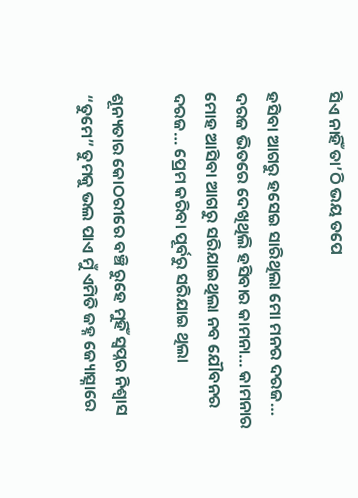ସିଏ ନାହିଁ ତା’ଠି ଭୟ ତପେ

ହସିବା ଆଗରୁ ହସେଇ ସାରିଥିଲା ମୋ ମନର ଦରଜ… ଦରଜ ଭିତରେ ଦେଖିଥିଲି ହସିବାର କାମନା… କାମନାର ମୋହ ଆସିବା ଆଗରୁ ସରିଯାଇଥିଲା ନବ ଯୌବନର ଦରଜ… ପ୍ରେମ କରିବା ପୂର୍ବରୁ ସରିଯାଇ ଥିଲା

ଶୂନ୍ୟତାର କୋଠରୀରେ ବଞ୍ଚି ରୁହେ ମୁହିଁ ସ୍ଵପ୍ନର ନିଶ୍ଵାସ “ତୁମେ” ତୁମକୁ ଭଲ ପାଏ ମୁଁ ଏମିତି ଜହ୍ନ ଜ୍ୟୋତ୍ସ୍ନାରେ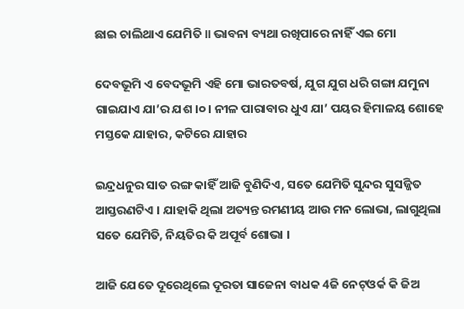ଛାଇ ଚାଲିଥାଏ ଯେମିତି ॥ ଭାବନା ବ୍ୟଥା ରଖିପାରେ ନାହିଁ ଏଇ ମୋ

ଦେବଭୂମି ଏ ବେଦଭୂମି ଏହି ମୋ ଭାରତବର୍ଷ, ଯୁଗ ଯୁଗ ଧରି ଗଙ୍ଗା ଯମୁନା ଗାଇଯାଏ ଯା’ର ଯଶ ।୦। ନୀଳ ପାରାବାର ଧୁଏ ଯା’ ପୟର ହିମାଳୟ ଶୋହେ ମସ୍ତକେ ଯାହାର, କଟିରେ ଯାହାର

ଇନ୍ଦ୍ରଧନୁର ସାତ ରଙ୍ଗ କାହିଁ ଆଜି ବୁଣିଦିଏ, ସତେ ଯେମିତି ସୁନ୍ଦର ସୁସଜ୍ଜିତ ଆସ୍ତରଣଟିଏ । ଯାହାକି ଥିଲା ଅତ୍ୟନ୍ତ ରମଣୀୟ ଆଉ ମନ ଲୋଭା, ଲାଗୁଥିଲା ସତେ ଯେମିତି, ନିୟତିର କି ଅପୂର୍ବ ଶୋଭା ।

ଆଜି ଯେତେ ଦୂରେଥିଲେ ଦୂରତା ସାଜେନା ବାଧକ 4ଜି ନେଟ୍ଓର୍କ କି ଜିଅ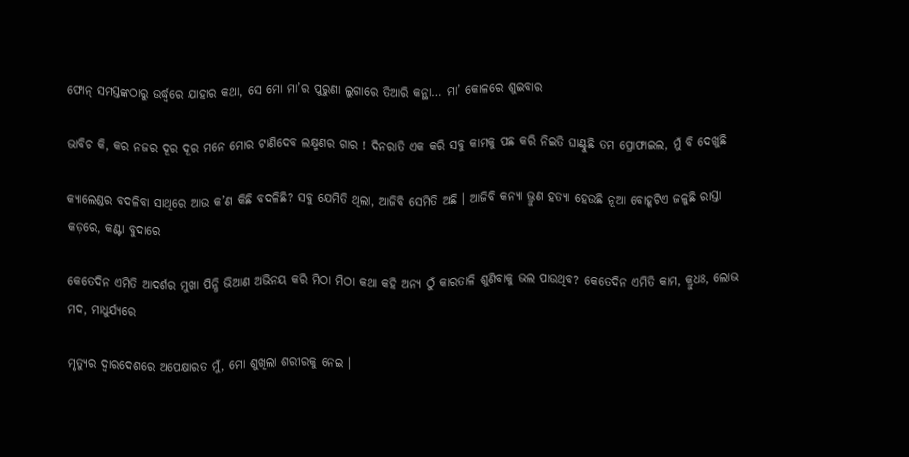ଫୋନ୍ ସମସ୍ତଙ୍କଠାରୁ ଉର୍ଦ୍ଧ୍ୱରେ ଯାହାର କଥା, ସେ ମୋ ମା’ର ପୁରୁଣା ଲୁଗାରେ ତିଆରି କନ୍ଥା… ମା’ କୋଳରେ ଶୁଇବାର

ଭାବିଚ କି, କର ନଜର ଦୂର ଦୂର ମନେ ମୋର ଟାଣିଦେବ ଲକ୍ଷ୍ମଣର ଗାର ! ଦିନରାତି ଏକ କରି ସବୁ କାମକୁ ପଛ କରି ନିଇତି ଘାଣ୍ଟୁଛି ତମ ପ୍ରୋଫାଇଲ, ମୁଁ ବି ଦେଖୁଛି

କ୍ୟାଲେଣ୍ଡର ବଦଳିବା ସାଥିରେ ଆଉ କ’ଣ କିଛି ବଦଳିଛି? ସବୁ ଯେମିତି ଥିଲା, ଆଜିବି ସେମିତି ଅଛି । ଆଜିବି କନ୍ୟା ଭ୍ରୁଣ ହତ୍ୟା ହେଉଛି ନୂଆ ବୋହୂଟିଏ ଜଳୁଛି ରାସ୍ତା କଡ଼ରେ, କଣ୍ଟା ବୁଦାରେ

କେତେଦିନ ଏମିତି ଆଦର୍ଶର ମୁଖା ପିନ୍ଧି ଭିଆଣ ଅଭିନୟ କରି ମିଠା ମିଠା କଥା କହି ଅନ୍ୟ ଠୁଁ କାରତାଳି ଶୁଣିବାକୁ ଭଲ ପାଉଥିବ? କେତେଦିନ ଏମିତି କାମ, କ୍ରୁଧଃ, ଲୋଭ ମଦ, ମାଧୁର୍ଯ୍ୟରେ

ମୃତ୍ୟୁର ଦ୍ୱାରଦେଶରେ ଅପେକ୍ଷାରତ ମୁଁ, ମୋ ଶୁଖିଲା ଶରୀରକୁ ନେଇ ।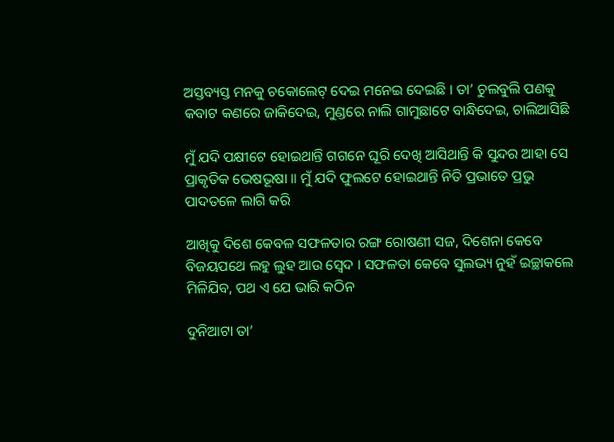ଅସ୍ତବ୍ୟସ୍ତ ମନକୁ ଚକୋଲେଟ୍ ଦେଇ ମନେଇ ଦେଇଛି । ତା’ ଚୁଲବୁଲି ପଣକୁ କବାଟ କଣରେ ଜାକିଦେଇ, ମୁଣ୍ଡରେ ନାଲି ଗାମୁଛାଟେ ବାନ୍ଧିଦେଇ, ଚାଲିଆସିଛି

ମୁଁ ଯଦି ପକ୍ଷୀଟେ ହୋଇଥାନ୍ତି ଗଗନେ ଘୂରି ଦେଖି ଆସିଥାନ୍ତି କି ସୁନ୍ଦର ଆହା ସେ ପ୍ରାକୃତିକ ଭେଷଭୂଷା ॥ ମୁଁ ଯଦି ଫୁଲଟେ ହୋଇଥାନ୍ତି ନିତି ପ୍ରଭାତେ ପ୍ରଭୁ ପାଦତଳେ ଲାଗି କରି

ଆଖିକୁ ଦିଶେ କେବଳ ସଫଳତାର ରଙ୍ଗ ରୋଷଣୀ ସଜ, ଦିଶେନା କେବେ ବିଜୟପଥେ ଲହୁ ଲୁହ ଆଉ ସ୍ୱେଦ । ସଫଳତା କେବେ ସୁଲଭ୍ୟ ନୁହଁ ଇଚ୍ଛାକଲେ ମିଳିଯିବ, ପଥ ଏ ଯେ ଭାରି କଠିନ

ଦୁନିଆଟା ତା’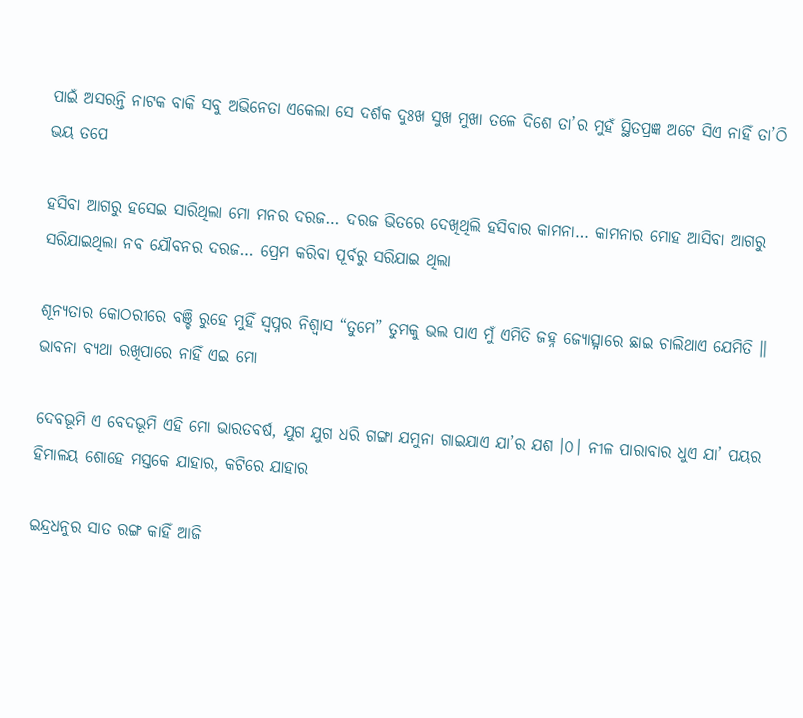ପାଇଁ ଅସରନ୍ତି ନାଟକ ବାକି ସବୁ ଅଭିନେତା ଏକେଲା ସେ ଦର୍ଶକ ଦୁଃଖ ସୁଖ ମୁଖା ତଳେ ଦିଶେ ତା’ର ମୁହଁ ସ୍ଥିତପ୍ରଜ୍ଞ ଅଟେ ସିଏ ନାହିଁ ତା’ଠି ଭୟ ତପେ

ହସିବା ଆଗରୁ ହସେଇ ସାରିଥିଲା ମୋ ମନର ଦରଜ… ଦରଜ ଭିତରେ ଦେଖିଥିଲି ହସିବାର କାମନା… କାମନାର ମୋହ ଆସିବା ଆଗରୁ ସରିଯାଇଥିଲା ନବ ଯୌବନର ଦରଜ… ପ୍ରେମ କରିବା ପୂର୍ବରୁ ସରିଯାଇ ଥିଲା

ଶୂନ୍ୟତାର କୋଠରୀରେ ବଞ୍ଚି ରୁହେ ମୁହିଁ ସ୍ଵପ୍ନର ନିଶ୍ଵାସ “ତୁମେ” ତୁମକୁ ଭଲ ପାଏ ମୁଁ ଏମିତି ଜହ୍ନ ଜ୍ୟୋତ୍ସ୍ନାରେ ଛାଇ ଚାଲିଥାଏ ଯେମିତି ॥ ଭାବନା ବ୍ୟଥା ରଖିପାରେ ନାହିଁ ଏଇ ମୋ

ଦେବଭୂମି ଏ ବେଦଭୂମି ଏହି ମୋ ଭାରତବର୍ଷ, ଯୁଗ ଯୁଗ ଧରି ଗଙ୍ଗା ଯମୁନା ଗାଇଯାଏ ଯା’ର ଯଶ ।୦। ନୀଳ ପାରାବାର ଧୁଏ ଯା’ ପୟର ହିମାଳୟ ଶୋହେ ମସ୍ତକେ ଯାହାର, କଟିରେ ଯାହାର

ଇନ୍ଦ୍ରଧନୁର ସାତ ରଙ୍ଗ କାହିଁ ଆଜି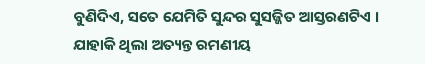ବୁଣିଦିଏ, ସତେ ଯେମିତି ସୁନ୍ଦର ସୁସଜ୍ଜିତ ଆସ୍ତରଣଟିଏ । ଯାହାକି ଥିଲା ଅତ୍ୟନ୍ତ ରମଣୀୟ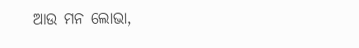ଆଉ ମନ ଲୋଭା,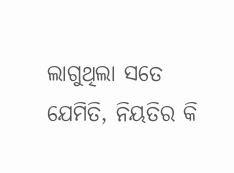ଲାଗୁଥିଲା ସତେ ଯେମିତି, ନିୟତିର କି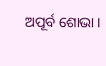ଅପୂର୍ବ ଶୋଭା ।